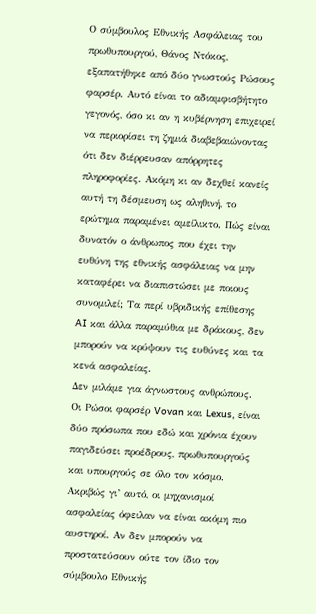Ο σύμβουλος Εθνικής Ασφάλειας του πρωθυπουργού, Θάνος Ντόκος, εξαπατήθηκε από δύο γνωστούς Ρώσους φαρσέρ. Αυτό είναι το αδιαμφισβήτητο γεγονός, όσο κι αν η κυβέρνηση επιχειρεί να περιορίσει τη ζημιά διαβεβαιώνοντας ότι δεν διέρρευσαν απόρρητες πληροφορίες. Ακόμη κι αν δεχθεί κανείς αυτή τη δέσμευση ως αληθινή, το ερώτημα παραμένει αμείλικτο. Πώς είναι δυνατόν ο άνθρωπος που έχει την ευθύνη της εθνικής ασφάλειας να μην καταφέρει να διαπιστώσει με ποιους συνομιλεί; Τα περί υβριδικής επίθεσης AI και άλλα παραμύθια με δράκους, δεν μπορούν να κρύψουν τις ευθύνες και τα κενά ασφαλείας.
Δεν μιλάμε για άγνωστους ανθρώπους. Οι Ρώσοι φαρσέρ Vovan και Lexus, είναι δύο πρόσωπα που εδώ και χρόνια έχουν παγιδεύσει προέδρους, πρωθυπουργούς και υπουργούς σε όλο τον κόσμο. Ακριβώς γι’ αυτό, οι μηχανισμοί ασφαλείας όφειλαν να είναι ακόμη πιο αυστηροί. Αν δεν μπορούν να προστατεύσουν ούτε τον ίδιο τον σύμβουλο Εθνικής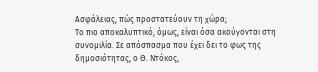Ασφάλειας, πώς προστατεύουν τη χώρα;
Το πιο αποκαλυπτικό, όμως, είναι όσα ακούγονται στη συνομιλία. Σε απόσπασμα που έχει δει το φως της δημοσιότητας, ο Θ. Ντόκος,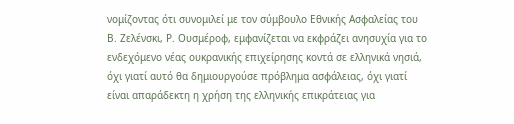νομίζοντας ότι συνομιλεί με τον σύμβουλο Εθνικής Ασφαλείας του Β. Ζελένσκι, Ρ. Ουσμέροφ, εμφανίζεται να εκφράζει ανησυχία για το ενδεχόμενο νέας ουκρανικής επιχείρησης κοντά σε ελληνικά νησιά, όχι γιατί αυτό θα δημιουργούσε πρόβλημα ασφάλειας, όχι γιατί είναι απαράδεκτη η χρήση της ελληνικής επικράτειας για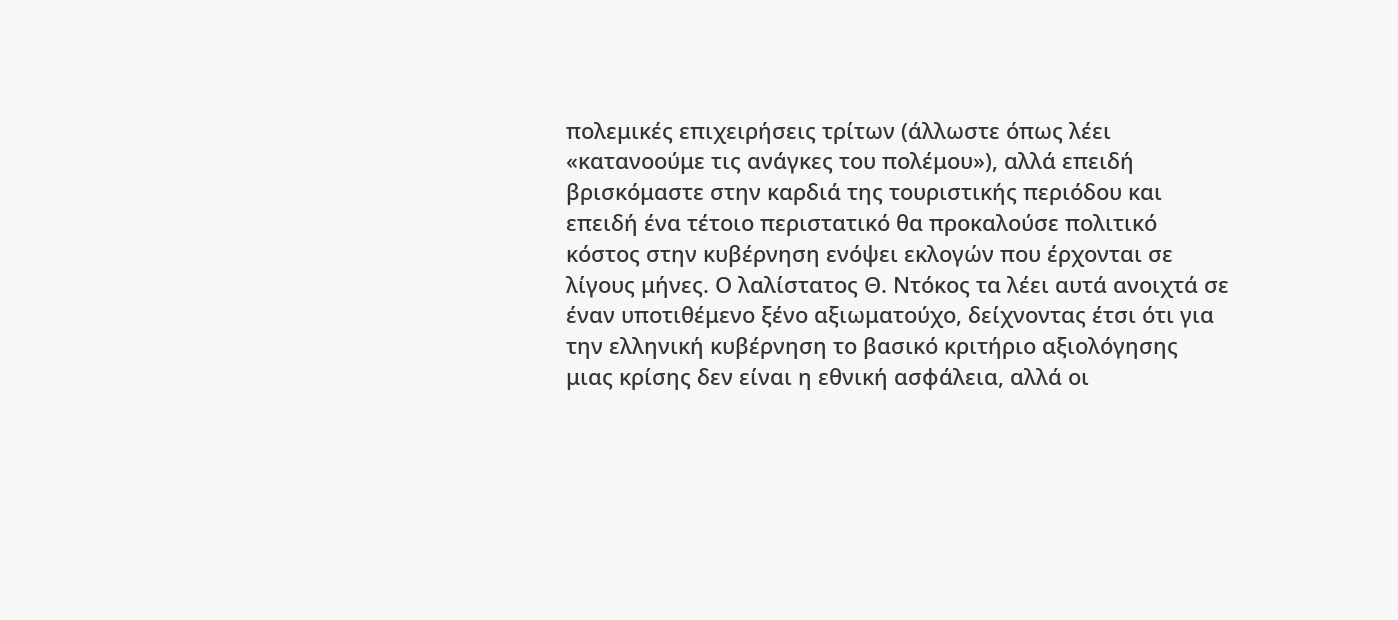πολεμικές επιχειρήσεις τρίτων (άλλωστε όπως λέει «κατανοούμε τις ανάγκες του πολέμου»), αλλά επειδή βρισκόμαστε στην καρδιά της τουριστικής περιόδου και επειδή ένα τέτοιο περιστατικό θα προκαλούσε πολιτικό κόστος στην κυβέρνηση ενόψει εκλογών που έρχονται σε λίγους μήνες. Ο λαλίστατος Θ. Ντόκος τα λέει αυτά ανοιχτά σε έναν υποτιθέμενο ξένο αξιωματούχο, δείχνοντας έτσι ότι για την ελληνική κυβέρνηση το βασικό κριτήριο αξιολόγησης μιας κρίσης δεν είναι η εθνική ασφάλεια, αλλά οι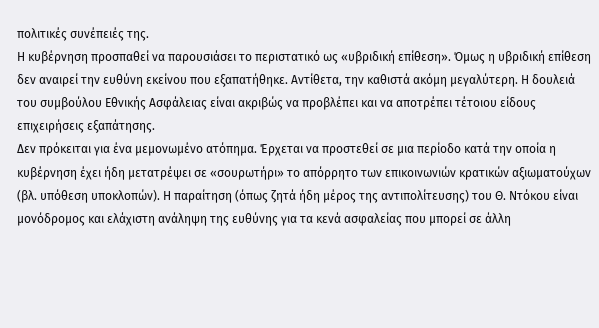πολιτικές συνέπειές της.
Η κυβέρνηση προσπαθεί να παρουσιάσει το περιστατικό ως «υβριδική επίθεση». Όμως η υβριδική επίθεση δεν αναιρεί την ευθύνη εκείνου που εξαπατήθηκε. Αντίθετα, την καθιστά ακόμη μεγαλύτερη. Η δουλειά του συμβούλου Εθνικής Ασφάλειας είναι ακριβώς να προβλέπει και να αποτρέπει τέτοιου είδους επιχειρήσεις εξαπάτησης.
Δεν πρόκειται για ένα μεμονωμένο ατόπημα. Έρχεται να προστεθεί σε μια περίοδο κατά την οποία η κυβέρνηση έχει ήδη μετατρέψει σε «σουρωτήρι» το απόρρητο των επικοινωνιών κρατικών αξιωματούχων (βλ. υπόθεση υποκλοπών). Η παραίτηση (όπως ζητά ήδη μέρος της αντιπολίτευσης) του Θ. Ντόκου είναι μονόδρομος και ελάχιστη ανάληψη της ευθύνης για τα κενά ασφαλείας που μπορεί σε άλλη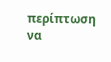περίπτωση να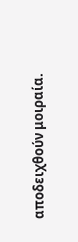αποδειχθούν μοιραία.